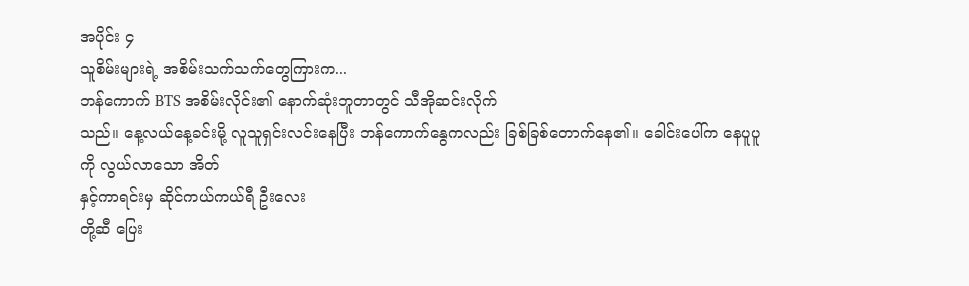အပိုင်း ၄
သူစိမ်းများရဲ့ အစိမ်းသက်သက်တွေကြားက...
ဘန်ကောက် BTS အစိမ်းလိုင်း၏ နောက်ဆုံးဘူတာတွင် သီအိုဆင်းလိုက်
သည်။ နေ့လယ်နေ့ခင်းမို့ လူသူရှင်းလင်းနေပြီး ဘန်ကောက်နွေကလည်း ခြစ်ခြစ်တောက်နေ၏။ ခေါင်းပေါ်က နေပူပူကို လွယ်လာသော အိတ်
နှင့်ကာရင်းမှ ဆိုင်ကယ်ကယ်ရီ ဦးလေး
တို့ဆီ ပြေး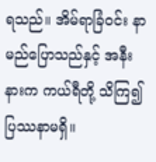ရသည်။ အိမ်ရာခြံဝင်း နာမည်ပြောသည်နှင့် အနီးနားက ကယ်ရီတို့ သိကြ၍ ပြဿနာမရှိ။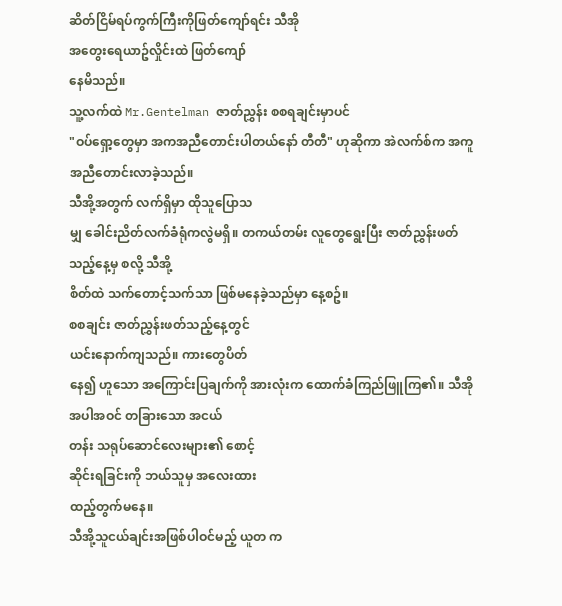ဆိတ်ငြိမ်ရပ်ကွက်ကြီးကိုဖြတ်ကျော်ရင်း သီအို
အတွေးရေယာဥ်လှိုင်းထဲ ဖြတ်ကျော်
နေမိသည်။
သူ့လက်ထဲ Mr.Gentelman ဇာတ်ညွှန်း စစရချင်းမှာပင်
"ဝပ်ရှော့တွေမှာ အကအညီတောင်းပါတယ်နော် တီတီ" ဟုဆိုကာ အဲလက်စ်က အကူအညီတောင်းလာခဲ့သည်။
သီအို့အတွက် လက်ရှိမှာ ထိုသူပြောသ
မျှ ခေါင်းညိတ်လက်ခံရုံကလွဲမရှိ။ တကယ်တမ်း လူတွေရွေးပြီး ဇာတ်ညွှန်းဖတ်သည့်နေ့မှ စလို့ သီအို့
စိတ်ထဲ သက်တောင့်သက်သာ ဖြစ်မနေခဲ့သည်မှာ နေ့စဥ်။
စစချင်း ဇာတ်ညွှန်းဖတ်သည့်နေ့တွင်
ယင်းနောက်ကျသည်။ ကားတွေပိတ်
နေ၍ ဟူသော အကြောင်းပြချက်ကို အားလုံးက ထောက်ခံကြည်ဖြူကြ၏။ သီအို အပါအဝင် တခြားသော အငယ်
တန်း သရုပ်ဆောင်လေးများ၏ စောင့်
ဆိုင်းရခြင်းကို ဘယ်သူမှ အလေးထား
ထည့်တွက်မနေ။
သီအို့သူငယ်ချင်းအဖြစ်ပါဝင်မည့် ယူတ က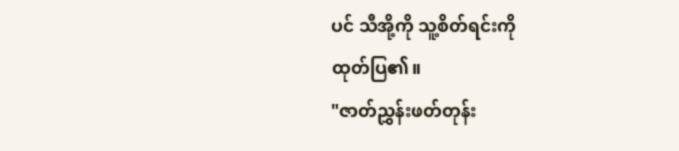ပင် သီအို့ကို သူ့စိတ်ရင်းကို
ထုတ်ပြ၏။
"ဇာတ်ညွှန်းဖတ်တုန်း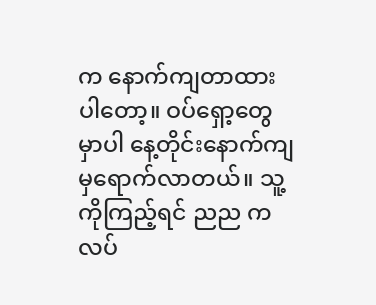က နောက်ကျတာထားပါတော့။ ဝပ်ရှော့တွေမှာပါ နေ့တိုင်းနောက်ကျမှရောက်လာတယ်။ သူ့ကိုကြည့်ရင် ညည ကလပ်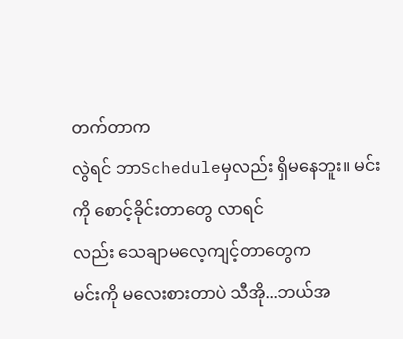တက်တာက
လွဲရင် ဘာScheduleမှလည်း ရှိမနေဘူး။ မင်းကို စောင့်ခိုင်းတာတွေ လာရင်
လည်း သေချာမလေ့ကျင့်တာတွေက
မင်းကို မလေးစားတာပဲ သီအို...ဘယ်အ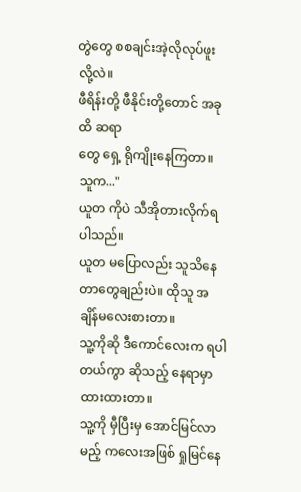တွဲတွေ စစချင်းအဲ့လိုလုပ်ဖူးလို့လဲ။
ဖီရိန်းတို့ ဖီနိုင်းတို့တောင် အခုထိ ဆရာ
တွေ ရှေ့ ရိုကျိုးနေကြတာ။ သူက..."
ယူတ ကိုပဲ သီအိုတားလိုက်ရပါသည်။
ယူတ မပြောလည်း သူသိနေတာတွေချည်းပဲ။ ထိုသူ အချိန်မလေးစားတာ။
သူ့ကိုဆို ဒီကောင်လေးက ရပါတယ်ကွာ ဆိုသည့် နေရာမှာ ထားထားတာ။
သူ့ကို မှီပြီးမှ အောင်မြင်လာမည့် ကလေးအဖြစ် ရှုမြင်နေ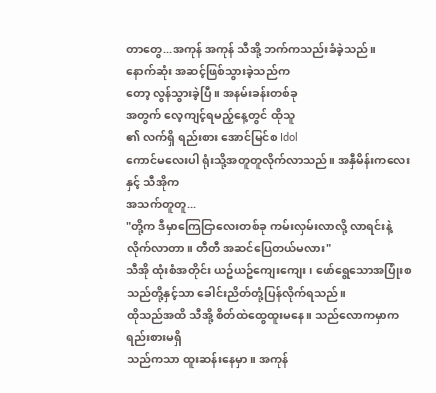တာတွေ...အကုန် အကုန် သီအို့ ဘက်ကသည်းခံခဲ့သည်။
နောက်ဆုံး အဆင့်ဖြစ်သွားခဲ့သည်က
တော့ လွန်သွားခဲ့ပြီ။ အနမ်းခန်းတစ်ခု
အတွက် လေ့ကျင့်ရမည့်နေ့တွင် ထိုသူ
၏ လက်ရှိ ရည်းစား အောင်မြင်စ Idol
ကောင်မလေးပါ ရုံးသို့အတူတူလိုက်လာသည်။ အနှီမိန်းကလေးနှင့် သီအိုက
အသက်တူတူ...
"တို့က ဒီမှာကြေငြာလေးတစ်ခု ကမ်းလှမ်းလာလို့ လာရင်းနဲ့ လိုက်လာတာ။ တီတီ အဆင်ပြေတယ်မလား"
သီအို ထုံးစံအတိုင်း ယဥ်ယဥ်ကျေးကျေး ၊ ဖော်ရွေသောအပြုံးစသည်တို့နှင့်သာ ခေါင်းညိတ်တုံ့ပြန်လိုက်ရသည်။
ထိုသည်အထိ သီအို့ စိတ်ထဲထွေထူးမနေ။ သည်လောကမှာက ရည်းစားမရှိ
သည်ကသာ ထူးဆန်းနေမှာ။ အကုန်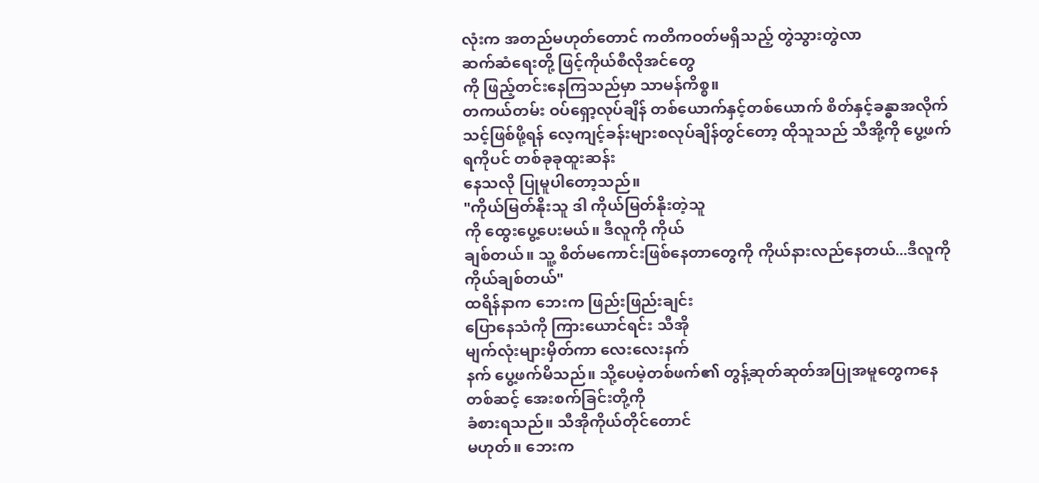လုံးက အတည်မဟုတ်တောင် ကတိကဝတ်မရှိသည့် တွဲသွားတွဲလာ
ဆက်ဆံရေးတို့ ဖြင့်ကိုယ်စီလိုအင်တွေ
ကို ဖြည့်တင်းနေကြသည်မှာ သာမန်ကိစ္စ။
တကယ်တမ်း ဝပ်ရှော့လုပ်ချိန် တစ်ယောက်နှင့်တစ်ယောက် စိတ်နှင့်ခန္ဓာအလိုက်သင့်ဖြစ်ဖို့ရန် လေ့ကျင့်ခန်းများစလုပ်ချိန်တွင်တော့ ထိုသူသည် သီအို့ကို ပွေ့ဖက်ရကိုပင် တစ်ခုခုထူးဆန်း
နေသလို ပြုမူပါတော့သည်။
"ကိုယ်မြတ်နိုးသူ ဒါ ကိုယ်မြတ်နိုးတဲ့သူ
ကို ထွေးပွေ့ပေးမယ်။ ဒီလူကို ကိုယ်
ချစ်တယ်။ သူ့ စိတ်မကောင်းဖြစ်နေတာတွေကို ကိုယ်နားလည်နေတယ်...ဒီလူကို ကိုယ်ချစ်တယ်"
ထရိန်နာက ဘေးက ဖြည်းဖြည်းချင်း
ပြောနေသံကို ကြားယောင်ရင်း သီအို
မျက်လုံးများမှိတ်ကာ လေးလေးနက်
နက် ပွေ့ဖက်မိသည်။ သို့ပေမဲ့တစ်ဖက်၏ တွန့်ဆုတ်ဆုတ်အပြုအမူတွေကနေတစ်ဆင့် အေးစက်ခြင်းတို့ကို
ခံစားရသည်။ သီအိုကိုယ်တိုင်တောင်
မဟုတ်။ ဘေးက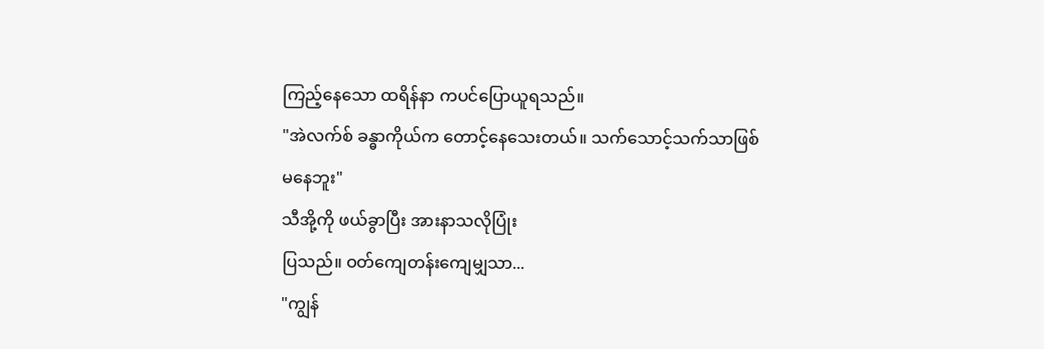ကြည့်နေသော ထရိန်နာ ကပင်ပြောယူရသည်။
"အဲလက်စ် ခန္ဓာကိုယ်က တောင့်နေသေးတယ်။ သက်သောင့်သက်သာဖြစ်
မနေဘူး"
သီအို့ကို ဖယ်ခွာပြီး အားနာသလိုပြုံး
ပြသည်။ ဝတ်ကျေတန်းကျေမျှသာ...
"ကျွန်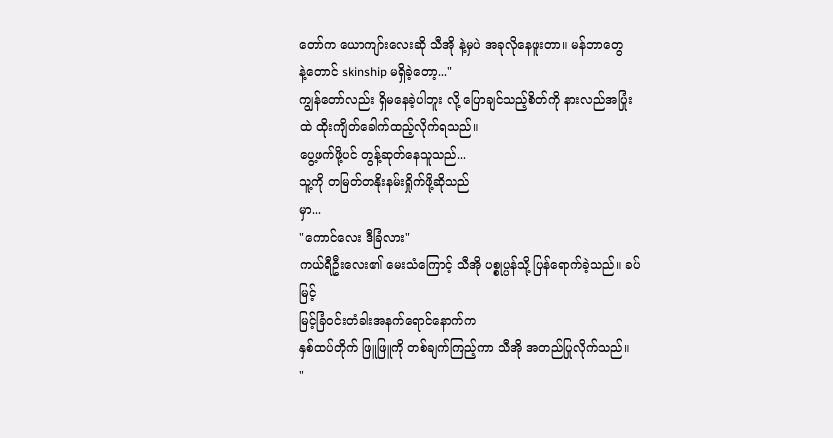တော်က ယောကျာ်းလေးဆို သီအို နဲ့မှပဲ အခုလိုနေဖူးတာ။ မန်ဘာတွေ
နဲ့တောင် skinship မရှိခဲ့တော့..."
ကျွန်တော်လည်း ရှိမနေခဲ့ပါဘူး လို့ ပြောချင်သည့်စိတ်ကို နားလည်အပြုံး
ထဲ ထိုးကျိတ်ခေါက်ထည့်လိုက်ရသည်။
ပွေ့ဖက်ဖို့ပင် တွန့်ဆုတ်နေသူသည်...
သူ့ကို တမြတ်တနိုးနမ်းရှိုက်ဖို့ဆိုသည်
မှာ...
"ကောင်လေး ဒီခြံလား"
ကယ်ရီဦးလေး၏ မေးသံကြောင့် သီအို ပစ္စုပ္ပန်သို့ ပြန်ရောက်ခဲ့သည်။ ခပ်မြင့်
မြင့်ခြံဝင်းတံခါးအနက်ရောင်နောက်က
နှစ်ထပ်တိုက် ဖြူဖြူကို တစ်ချက်ကြည့်ကာ သီအို အတည်ပြုလိုက်သည်။
"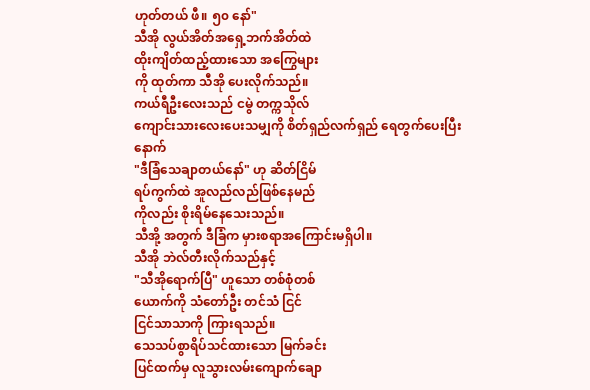ဟုတ်တယ် ဖီ။ ၅၀ နော်"
သီအို လွယ်အိတ်အရှေ့ဘက်အိတ်ထဲ
ထိုးကျိတ်ထည့်ထားသော အကြွေများ
ကို ထုတ်ကာ သီအို ပေးလိုက်သည်။
ကယ်ရီဦးလေးသည် ငမွဲ တက္ကသိုလ်
ကျောင်းသားလေးပေးသမျှကို စိတ်ရှည်လက်ရှည် ရေတွက်ပေးပြီး
နောက်
"ဒီခြံသေချာတယ်နော်" ဟု ဆိတ်ငြိမ်
ရပ်ကွက်ထဲ အူလည်လည်ဖြစ်နေမည်
ကိုလည်း စိုးရိမ်နေသေးသည်။
သီအို့ အတွက် ဒီခြံက မှားစရာအကြောင်းမရှိပါ။
သီအို ဘဲလ်တီးလိုက်သည်နှင့်
"သီအိုရောက်ပြီ" ဟူသော တစ်စုံတစ်
ယောက်ကို သံတော်ဦး တင်သံ ငြင်
ငြင်သာသာကို ကြားရသည်။
သေသပ်စွာရိပ်သင်ထားသော မြက်ခင်း
ပြင်ထက်မှ လူသွားလမ်းကျောက်ချော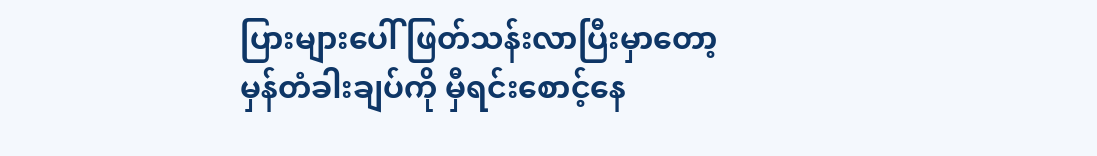ပြားများပေါ် ဖြတ်သန်းလာပြီးမှာတော့
မှန်တံခါးချပ်ကို မှီရင်းစောင့်နေ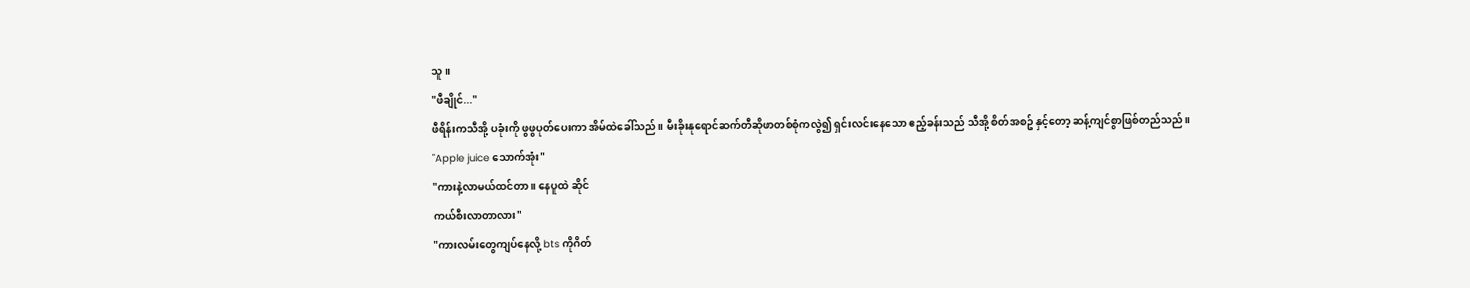သူ။
"ဖီချိုင်..."
ဖီရိန်းကသီအို့ ပခုံးကို ဖွဖွပုတ်ပေးကာ အိမ်ထဲခေါ်သည်။ မီးခိုးနုရောင်ဆက်တီဆိုဖာတစ်စုံကလွဲ၍ ရှင်းလင်းနေသော ဧည့်ခန်းသည် သီအို့ စိတ်အစဥ် နှင့်တော့ ဆန့်ကျင်စွာဖြစ်တည်သည်။
"Apple juice သောက်အုံး"
"ကားနဲ့လာမယ်ထင်တာ ။ နေပူထဲ ဆိုင်
ကယ်စီးလာတာလား"
"ကားလမ်းတွေကျပ်နေလို့ bts ကိုဂိတ်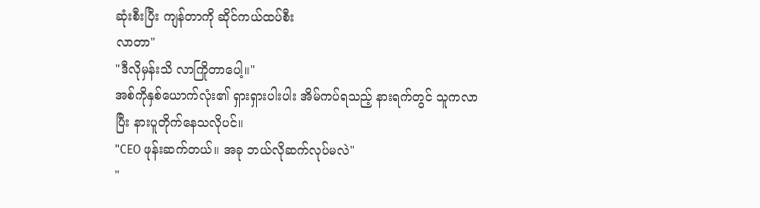ဆုံးစီးပြီး ကျန်တာကို ဆိုင်ကယ်ထပ်စီး
လာတာ"
"ဒီလိုမှန်းသိ လာကြိုတာပေါ့။"
အစ်ကိုနှစ်ယောက်လုံး၏ ရှားရှားပါးပါး အိမ်ကပ်ရသည့် နားရက်တွင် သူကလာ
ပြီး နားပူတိုက်နေသလိုပင်။
"CEO ဖုန်းဆက်တယ်။ အခု ဘယ်လိုဆက်လုပ်မလဲ"
"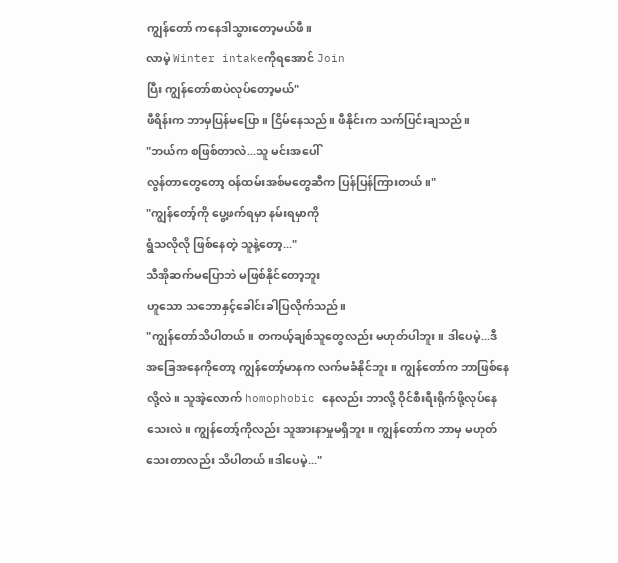ကျွန်တော် ကနေဒါသွားတော့မယ်ဖီ။
လာမဲ့ Winter intakeကိုရအောင် Join
ပြီး ကျွန်တော်စာပဲလုပ်တော့မယ်"
ဖီရိန်းက ဘာမှပြန်မပြော။ ငြိမ်နေသည်။ ဖီနိုင်းက သက်ပြင်းချသည်။
"ဘယ်က စဖြစ်တာလဲ...သူ မင်းအပေါ်
လွန်တာတွေတော့ ဝန်ထမ်းအစ်မတွေဆီက ပြန်ပြန်ကြားတယ်။"
"ကျွန်တော့်ကို ပွေ့ဖက်ရမှာ နမ်းရမှာကို
ရွံသလိုလို ဖြစ်နေတဲ့ သူနဲ့တော့..."
သီအိုဆက်မပြောဘဲ မဖြစ်နိုင်တော့ဘူး
ဟူသော သဘောနှင့်ခေါင်းခါပြလိုက်သည်။
"ကျွန်တော်သိပါတယ်။ တကယ့်ချစ်သူတွေလည်း မဟုတ်ပါဘူး။ ဒါပေမဲ့...ဒီ
အခြေအနေကိုတော့ ကျွန်တော့်မာနက လက်မခံနိုင်ဘူး။ ကျွန်တော်က ဘာဖြစ်နေလို့လဲ။ သူအဲ့လောက် homophobic နေလည်း ဘာလို့ ဝိုင်စီးရီးရိုက်ဖို့လုပ်နေသေးလဲ။ ကျွန်တော့်ကိုလည်း သူအားနာမှုမရှိဘူး။ ကျွန်တော်က ဘာမှ မဟုတ်သေးတာလည်း သိပါတယ်။ဒါပေမဲ့..."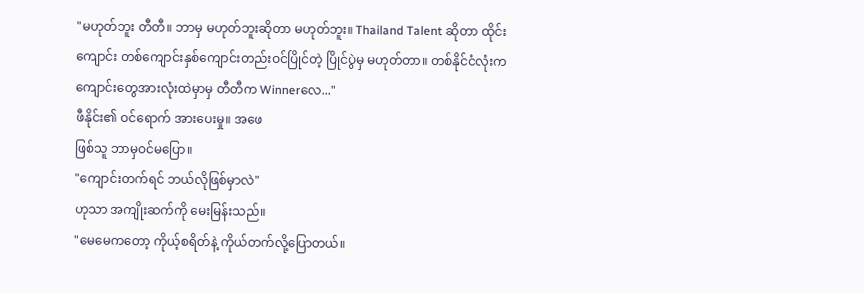"မဟုတ်ဘူး တီတီ။ ဘာမှ မဟုတ်ဘူးဆိုတာ မဟုတ်ဘူး။ Thailand Talent ဆိုတာ ထိုင်းကျောင်း တစ်ကျောင်းနှစ်ကျောင်းတည်းဝင်ပြိုင်တဲ့ ပြိုင်ပွဲမှ မဟုတ်တာ။ တစ်နိုင်ငံလုံးက ကျောင်းတွေအားလုံးထဲမှာမှ တီတီက Winnerလေ..."
ဖီနိုင်း၏ ဝင်ရောက် အားပေးမှု။ အဖေ
ဖြစ်သူ ဘာမှဝင်မပြော။
"ကျောင်းတက်ရင် ဘယ်လိုဖြစ်မှာလဲ"
ဟုသာ အကျိုးဆက်ကို မေးမြန်းသည်။
"မေမေကတော့ ကိုယ့်စရိတ်နဲ့ ကိုယ်တက်လို့ပြောတယ်။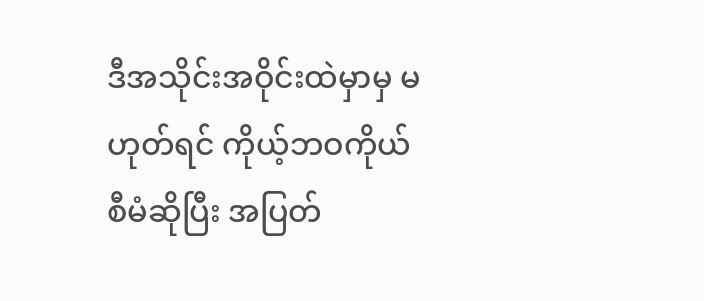ဒီအသိုင်းအဝိုင်းထဲမှာမှ မဟုတ်ရင် ကိုယ့်ဘဝကိုယ်စီမံဆိုပြီး အပြတ်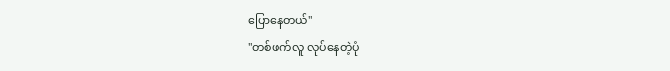ပြောနေတယ်"
"တစ်ဖက်လူ လုပ်နေတဲ့ပုံ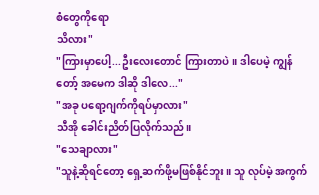စံတွေကိုရော
သိလား"
"ကြားမှာပေါ့...ဦးလေးတောင် ကြားတာပဲ။ ဒါပေမဲ့ ကျွန်တော့် အမေက ဒါဆို ဒါလေ..."
"အခု ပရော့ဂျက်ကိုရပ်မှာလား"
သီအို ခေါင်းညိတ်ပြလိုက်သည်။
"သေချာလား"
"သူနဲ့ဆိုရင်တော့ ရှေ့ဆက်ဖို့မဖြစ်နိုင်ဘူး။ သူ လုပ်မဲ့ အကွက်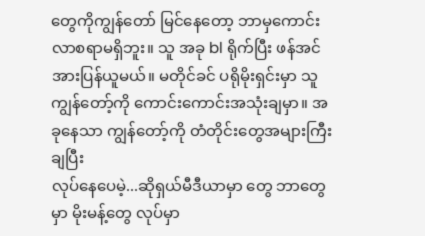တွေကိုကျွန်တော် မြင်နေတော့ ဘာမှကောင်း
လာစရာမရှိဘူး။ သူ အခု bl ရိုက်ပြီး ဖန်အင်အားပြန်ယူမယ်။ မတိုင်ခင် ပရိုမိုးရှင်းမှာ သူ ကျွန်တော့်ကို ကောင်းကောင်းအသုံးချမှာ။ အခုနေသာ ကျွန်တော့်ကို တံတိုင်းတွေအများကြီးချပြီး
လုပ်နေပေမဲ့...ဆိုရှယ်မီဒီယာမှာ တွေ ဘာတွေမှာ မိုးမန့်တွေ လုပ်မှာ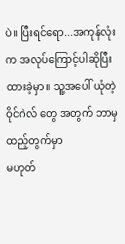ပဲ။ ပြီးရင်ရော...အကုန်လုံးက အလုပ်ကြောင့်ပါဆိုပြီး ထားခဲ့မှာ။ သူ့အပေါ် ယုံတဲ့ ဝိုင်ဂဲလ် တွေ အတွက် ဘာမှ ထည့်တွက်မှာ
မဟုတ်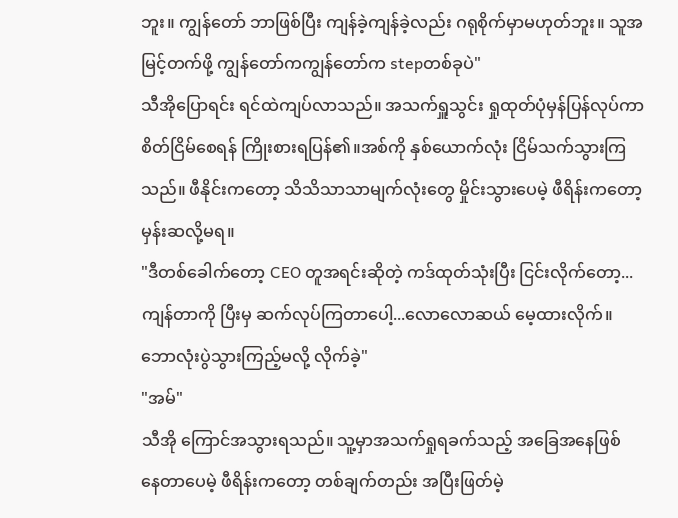ဘူး။ ကျွန်တော် ဘာဖြစ်ပြီး ကျန်ခဲ့ကျန်ခဲ့လည်း ဂရုစိုက်မှာမဟုတ်ဘူး။ သူအမြင့်တက်ဖို့ ကျွန်တော်ကကျွန်တော်က stepတစ်ခုပဲ"
သီအိုပြောရင်း ရင်ထဲကျပ်လာသည်။ အသက်ရှူသွင်း ရှုထုတ်ပုံမှန်ပြန်လုပ်ကာ စိတ်ငြိမ်စေရန် ကြိုးစားရပြန်၏။အစ်ကို နှစ်ယောက်လုံး ငြိမ်သက်သွားကြသည်။ ဖီနိုင်းကတော့ သိသိသာသာမျက်လုံးတွေ မှိုင်းသွားပေမဲ့ ဖီရိန်းကတော့ မှန်းဆလို့မရ။
"ဒီတစ်ခေါက်တော့ CEO တူအရင်းဆိုတဲ့ ကဒ်ထုတ်သုံးပြီး ငြင်းလိုက်တော့...ကျန်တာကို ပြီးမှ ဆက်လုပ်ကြတာပေါ့...လောလောဆယ် မေ့ထားလိုက်။ ဘောလုံးပွဲသွားကြည့်မလို့ လိုက်ခဲ့"
"အမ်"
သီအို ကြောင်အသွားရသည်။ သူ့မှာအသက်ရှုရခက်သည့် အခြေအနေဖြစ်
နေတာပေမဲ့ ဖီရိန်းကတော့ တစ်ချက်တည်း အပြီးဖြတ်မဲ့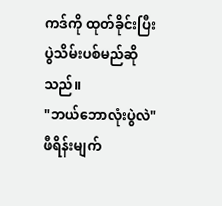ကဒ်ကို ထုတ်ခိုင်းပြီး ပွဲသိမ်းပစ်မည်ဆိုသည်။
"ဘယ်ဘောလုံးပွဲလဲ"
ဖီရိန်းမျက်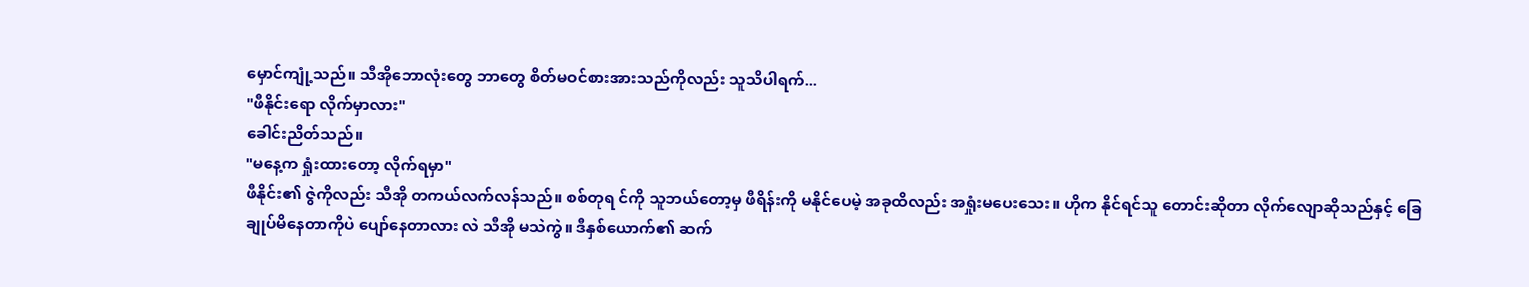မှောင်ကျုံ့သည်။ သီအိုဘောလုံးတွေ ဘာတွေ စိတ်မဝင်စားအားသည်ကိုလည်း သူသိပါရက်...
"ဖီနိုင်းရော လိုက်မှာလား"
ခေါင်းညိတ်သည်။
"မနေ့က ရှုံးထားတော့ လိုက်ရမှာ"
ဖီနိုင်း၏ ဇွဲကိုလည်း သီအို တကယ်လက်လန်သည်။ စစ်တုရ င်ကို သူဘယ်တော့မှ ဖီရိန်းကို မနိုင်ပေမဲ့ အခုထိလည်း အရှုံးမပေးသေး။ ဟိုက နိုင်ရင်သူ တောင်းဆိုတာ လိုက်လျောဆိုသည်နှင့် ခြေချုပ်မိနေတာကိုပဲ ပျော်နေတာလား လဲ သီအို မသဲကွဲ။ ဒီနှစ်ယောက်၏ ဆက်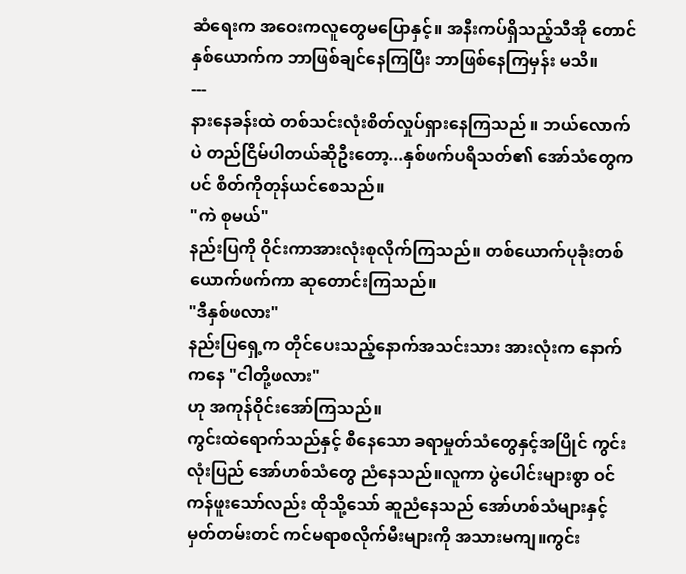ဆံရေးက အဝေးကလူတွေမပြောနှင့်။ အနီးကပ်ရှိသည့်သီအို တောင် နှစ်ယောက်က ဘာဖြစ်ချင်နေကြပြီး ဘာဖြစ်နေကြမှန်း မသိ။
---
နားနေခန်းထဲ တစ်သင်းလုံးစိတ်လှုပ်ရှားနေကြသည် ။ ဘယ်လောက်ပဲ တည်ငြိမ်ပါတယ်ဆိုဦးတော့...နှစ်ဖက်ပရိသတ်၏ အော်သံတွေကပင် စိတ်ကိုတုန်ယင်စေသည်။
"ကဲ စုမယ်"
နည်းပြကို ဝိုင်းကာအားလုံးစုလိုက်ကြသည်။ တစ်ယောက်ပုခုံးတစ်ယောက်ဖက်ကာ ဆုတောင်းကြသည်။
"ဒီနှစ်ဖလား"
နည်းပြရှေ့က တိုင်ပေးသည့်နောက်အသင်းသား အားလုံးက နောက်ကနေ "ငါတို့ဖလား"
ဟု အကုန်ဝိုင်းအော်ကြသည်။
ကွင်းထဲရောက်သည်နှင့် စီနေသော ခရာမှုတ်သံတွေနှင့်အပြိုင် ကွင်းလုံးပြည် အော်ဟစ်သံတွေ ညံနေသည်။လူကာ ပွဲပေါင်းများစွာ ဝင်ကန်ဖူးသော်လည်း ထိုသို့သော် ဆူညံနေသည် အော်ဟစ်သံများနှင့် မှတ်တမ်းတင် ကင်မရာစလိုက်မီးများကို အသားမကျ။ကွင်း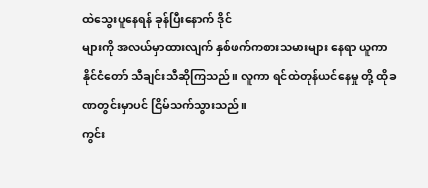ထဲသွေးပူနေရန် ခုန်ပြီးနောက် ဒိုင်
များကို အလယ်မှာထားလျက် နှစ်ဖက်ကစားသမားများ နေရာ ယူကာ နိုင်ငံတော် သီချင်းသီဆိုကြသည်။ လူကာ ရင်ထဲတုန်ယင်နေမှု တို့ ထိုခဏတွင်းမှာပင် ငြိမ်သက်သွားသည်။
ကွင်း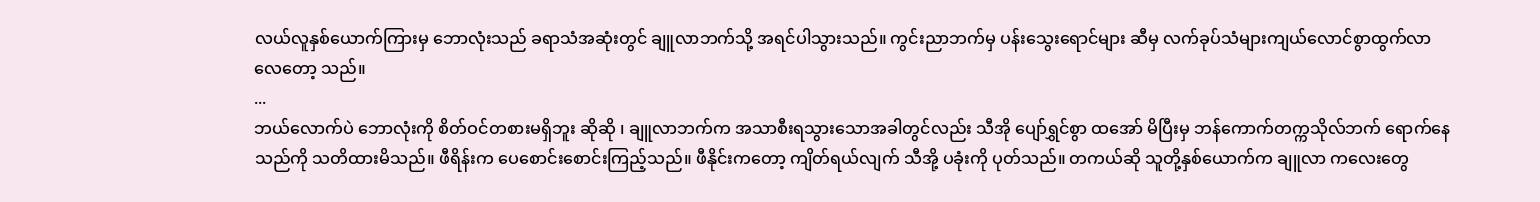လယ်လူနှစ်ယောက်ကြားမှ ဘောလုံးသည် ခရာသံအဆုံးတွင် ချူလာဘက်သို့ အရင်ပါသွားသည်။ ကွင်းညာဘက်မှ ပန်းသွေးရောင်များ ဆီမှ လက်ခုပ်သံများကျယ်လောင်စွာထွက်လာလေတော့ သည်။
...
ဘယ်လောက်ပဲ ဘောလုံးကို စိတ်ဝင်တစားမရှိဘူး ဆိုဆို ၊ ချူလာဘက်က အသာစီးရသွားသောအခါတွင်လည်း သီအို ပျော်ရွှင်စွာ ထအော် မိပြီးမှ ဘန်ကောက်တက္ကသိုလ်ဘက် ရောက်နေသည်ကို သတိထားမိသည်။ ဖီရိန်းက ပေစောင်းစောင်းကြည့်သည်။ ဖီနိုင်းကတော့ ကျိတ်ရယ်လျက် သီအို့ ပခုံးကို ပုတ်သည်။ တကယ်ဆို သူတို့နှစ်ယောက်က ချူလာ ကလေးတွေ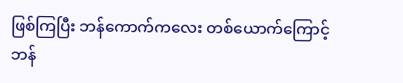ဖြစ်ကြပြီး ဘန်ကောက်ကလေး တစ်ယောက်ကြောင့် ဘန်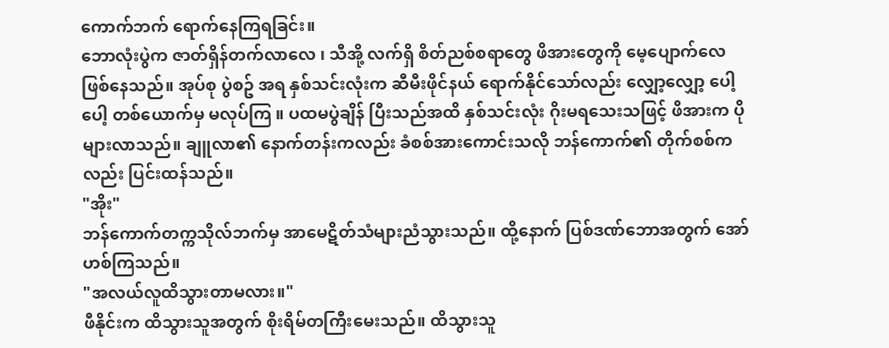ကောက်ဘက် ရောက်နေကြရခြင်း။
ဘောလုံးပွဲက ဇာတ်ရှိန်တက်လာလေ ၊ သီအို့ လက်ရှိ စိတ်ညစ်စရာတွေ ဖိအားတွေကို မေ့ပျောက်လေဖြစ်နေသည်။ အုပ်စု ပွဲစဥ် အရ နှစ်သင်းလုံးက ဆီမီးဖိုင်နယ် ရောက်နိုင်သော်လည်း လျှော့လျှော့ ပေါ့ပေါ့ တစ်ယောက်မှ မလုပ်ကြ ။ ပထမပွဲချိန် ပြီးသည်အထိ နှစ်သင်းလုံး ဂိုးမရသေးသဖြင့် ဖိအားက ပိုများလာသည်။ ချူလာ၏ နောက်တန်းကလည်း ခံစစ်အားကောင်းသလို ဘန်ကောက်၏ တိုက်စစ်ကလည်း ပြင်းထန်သည်။
"အိုး"
ဘန်ကောက်တက္ကသိုလ်ဘက်မှ အာမေဋိတ်သံများညံသွားသည်။ ထို့နောက် ပြစ်ဒဏ်ဘောအတွက် အော် ဟစ်ကြသည်။
"အလယ်လူထိသွားတာမလား။"
ဖီနိုင်းက ထိသွားသူအတွက် စိုးရိမ်တကြီးမေးသည်။ ထိသွားသူ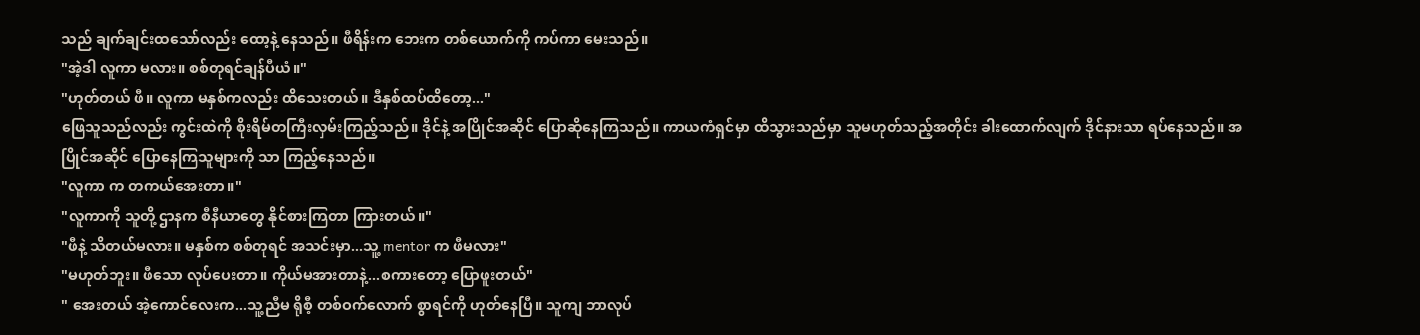သည် ချက်ချင်းထသော်လည်း ထော့နဲ့ နေသည်။ ဖီရိန်းက ဘေးက တစ်ယောက်ကို ကပ်ကာ မေးသည်။
"အဲ့ဒါ လူကာ မလား။ စစ်တုရင်ချန်ပီယံ။"
"ဟုတ်တယ် ဖီ။ လူကာ မနှစ်ကလည်း ထိသေးတယ်။ ဒီနှစ်ထပ်ထိတော့..."
ဖြေသူသည်လည်း ကွင်းထဲကို စိုးရိမ်တကြီးလှမ်းကြည့်သည်။ ဒိုင်နဲ့ အပြိုင်အဆိုင် ပြောဆိုနေကြသည်။ ကာယကံရှင်မှာ ထိသွားသည်မှာ သူမဟုတ်သည့်အတိုင်း ခါးထောက်လျက် ဒိုင်နားသာ ရပ်နေသည်။ အပြိုင်အဆိုင် ပြောနေကြသူများကို သာ ကြည့်နေသည်။
"လူကာ က တကယ်အေးတာ။"
"လူကာကို သူတို့ ဌာနက စီနီယာတွေ နိုင်စားကြတာ ကြားတယ်။"
"ဖီနဲ့ သိတယ်မလား။ မနှစ်က စစ်တုရင် အသင်းမှာ...သူ့ mentor က ဖီမလား"
"မဟုတ်ဘူး။ ဖီသော လုပ်ပေးတာ။ ကိုယ်မအားတာနဲ့...စကားတော့ ပြောဖူးတယ်"
" အေးတယ် အဲ့ကောင်လေးက...သူ့ညီမ ရိုစီ့ တစ်ဝက်လောက် စွာရင်ကို ဟုတ်နေပြီ။ သူကျ ဘာလုပ်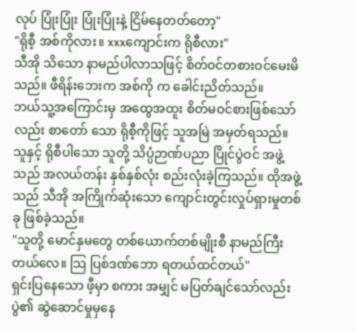လုပ် ပြုံးပြုံး ပြုံးပြုံးနဲ့ ငြိမ်နေတတ်တော့"
"ရိုစီ့ အစ်ကိုလား။ xxxကျောင်းက ရိုစီလား"
သီအို သိသော နာမည်ပါလာသဖြင့် စိတ်ဝင်တစားဝင်မေးမိသည်။ ဖီရိန်းဘေးက အစ်ကို က ခေါင်းညိတ်သည်။
ဘယ်သူ့အကြောင်းမှ အထွေအထူး စိတ်မဝင်စားဖြစ်သော်လည်း စာတော် သော ရိုစီ့ကိုဖြင့် သူအမြဲ အမှတ်ရသည်။ သူနှင့် ရိုစီပါသော သူတို့ သိပ္ပံဉာဏ်ပညာ ပြိုင်ပွဲဝင် အဖွဲ့သည် အလယ်တန်း နှစ်နှစ်လုံး စည်းလုံးခဲ့ကြသည်။ ထိုအဖွဲ့သည် သီအို အကြိုက်ဆုံးသော ကျောင်းတွင်းလှုပ်ရှားမှုတစ်ခု ဖြစ်ခဲ့သည်။
"သူတို့ မောင်နှမတွေ တစ်ယောက်တစ်မျိုးစီ နာမည်ကြီးတယ်လေ။ သြ ပြစ်ဒဏ်ဘော ရတယ်ထင်တယ်"
ရှင်းပြနေသော ဖီ့မှာ စကား အမျှင် မပြတ်ချင်သော်လည်း ပွဲ၏ ဆွဲဆောင်မှုမှနေ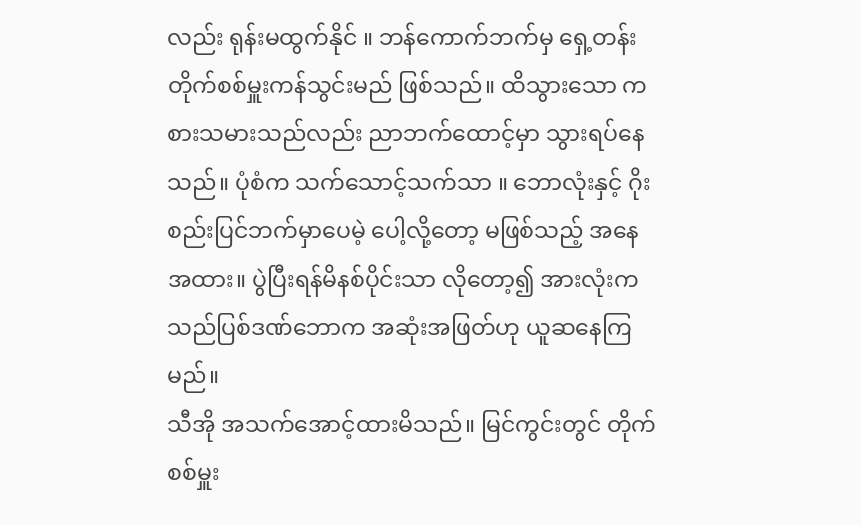လည်း ရုန်းမထွက်နိုင် ။ ဘန်ကောက်ဘက်မှ ရှေ့တန်း တိုက်စစ်မှူးကန်သွင်းမည် ဖြစ်သည်။ ထိသွားသော ကစားသမားသည်လည်း ညာဘက်ထောင့်မှာ သွားရပ်နေသည်။ ပုံစံက သက်သောင့်သက်သာ ။ ဘောလုံးနှင့် ဂိုးစည်းပြင်ဘက်မှာပေမဲ့ ပေါ့လို့တော့ မဖြစ်သည့် အနေအထား။ ပွဲပြီးရန်မိနစ်ပိုင်းသာ လိုတော့၍ အားလုံးက သည်ပြစ်ဒဏ်ဘောက အဆုံးအဖြတ်ဟု ယူဆနေကြမည်။
သီအို အသက်အောင့်ထားမိသည်။ မြင်ကွင်းတွင် တိုက်စစ်မှူး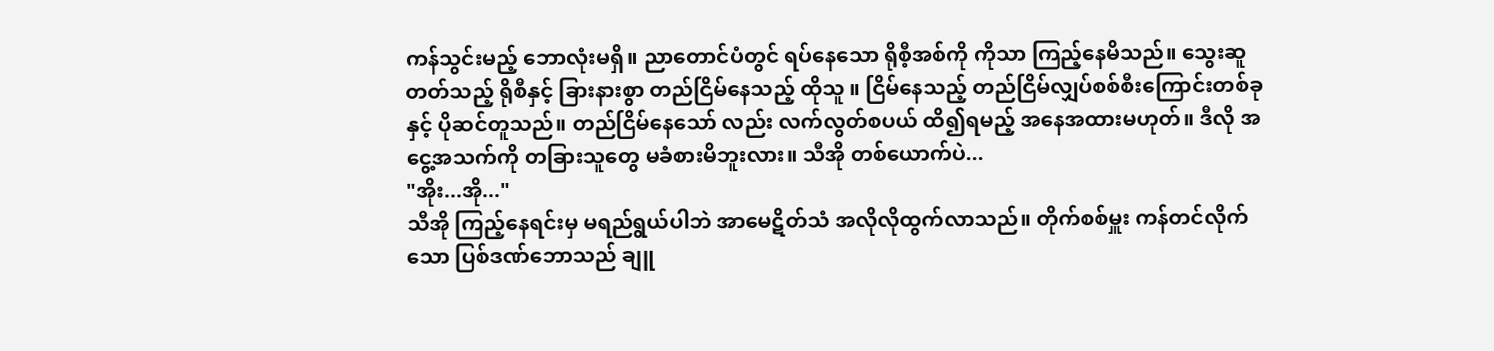ကန်သွင်းမည့် ဘောလုံးမရှိ။ ညာတောင်ပံတွင် ရပ်နေသော ရိုစီ့အစ်ကို ကိုသာ ကြည့်နေမိသည်။ သွေးဆူတတ်သည့် ရိုစီနှင့် ခြားနားစွာ တည်ငြိမ်နေသည့် ထိုသူ ။ ငြိမ်နေသည့် တည်ငြိမ်လျှပ်စစ်စီးကြောင်းတစ်ခုနှင့် ပိုဆင်တူသည်။ တည်ငြိမ်နေသော် လည်း လက်လွတ်စပယ် ထိ၍ရမည့် အနေအထားမဟုတ်။ ဒီလို အငွေ့အသက်ကို တခြားသူတွေ မခံစားမိဘူးလား။ သီအို တစ်ယောက်ပဲ...
"အိုး...အို..."
သီအို ကြည့်နေရင်းမှ မရည်ရွယ်ပါဘဲ အာမေဋိတ်သံ အလိုလိုထွက်လာသည်။ တိုက်စစ်မှူး ကန်တင်လိုက်သော ပြစ်ဒဏ်ဘောသည် ချူ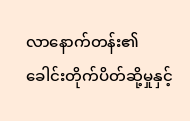လာနောက်တန်း၏ ခေါင်းတိုက်ပိတ်ဆို့မှုနှင့်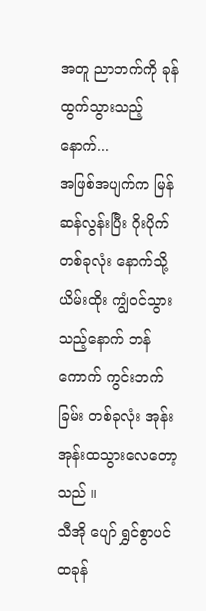အတူ ညာဘက်ကို ခုန်ထွက်သွားသည့်နောက်...
အဖြစ်အပျက်က မြန်ဆန်လွန်းပြီး ဂိုးပိုက်တစ်ခုလုံး နောက်သို့ ယိမ်းထိုး ကျွံဝင်သွားသည့်နောက် ဘန်ကောက် ကွင်းဘက်ခြမ်း တစ်ခုလုံး အုန်းအုန်းထသွားလေတော့သည် ။
သီအို ပျော် ရွှင်စွာပင် ထခုန်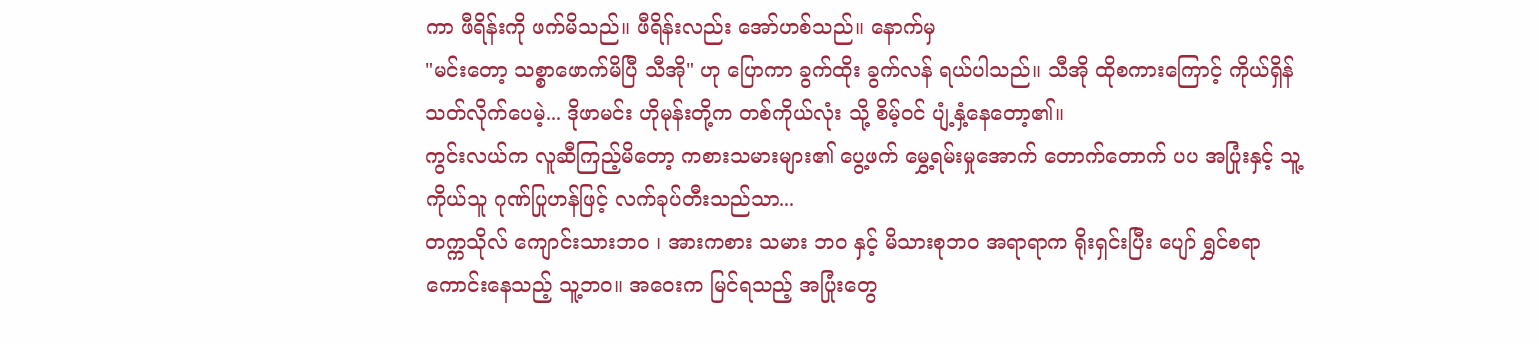ကာ ဖီရိန်းကို ဖက်မိသည်။ ဖီရိန်းလည်း အော်ဟစ်သည်။ နောက်မှ
"မင်းတော့ သစ္စာဖောက်မိပြီ သီအို" ဟု ပြောကာ ခွက်ထိုး ခွက်လန် ရယ်ပါသည်။ သီအို ထိုစကားကြောင့် ကိုယ်ရှိန်သတ်လိုက်ပေမဲ့... ဒိုဖာမင်း ဟိုမုန်းတို့က တစ်ကိုယ်လုံး သို့ စိမ့်ဝင် ပျံ့နှံ့နေတော့၏။
ကွင်းလယ်က လူဆီကြည့်မိတော့ ကစားသမားများ၏ ပွေ့ဖက် မွှေ့ရမ်းမှုအောက် တောက်တောက် ပပ အပြုံးနှင့် သူ့ကိုယ်သူ ဂုဏ်ပြုဟန်ဖြင့် လက်ခုပ်တီးသည်သာ...
တက္ကသိုလ် ကျောင်းသားဘဝ ၊ အားကစား သမား ဘဝ နှင့် မိသားစုဘဝ အရာရာက ရိုးရှင်းပြီး ပျော် ရွှင်စရာ ကောင်းနေသည့် သူ့ဘဝ။ အဝေးက မြင်ရသည့် အပြုံးတွေ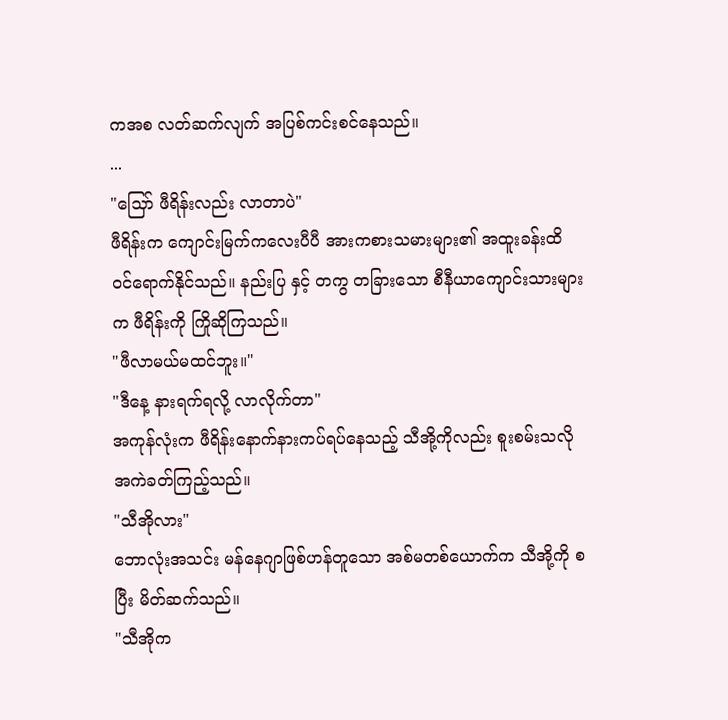ကအစ လတ်ဆက်လျက် အပြစ်ကင်းစင်နေသည်။
...
"သြော် ဖီရိန်းလည်း လာတာပဲ"
ဖီရိန်းက ကျောင်းမြက်ကလေးပီပီ အားကစားသမားများ၏ အထူးခန်းထိ ဝင်ရောက်နိုင်သည်။ နည်းပြ နှင့် တကွ တခြားသော စီနီယာကျောင်းသားများက ဖီရိန်းကို ကြိုဆိုကြသည်။
"ဖီလာမယ်မထင်ဘူး။"
"ဒီနေ့ နားရက်ရလို့ လာလိုက်တာ"
အကုန်လုံးက ဖီရိန်းနောက်နားကပ်ရပ်နေသည့် သီအို့ကိုလည်း စူးစမ်းသလို အကဲခတ်ကြည့်သည်။
"သီအိုလား"
ဘောလုံးအသင်း မန်နေဂျာဖြစ်ဟန်တူသော အစ်မတစ်ယောက်က သီအို့ကို စပြီး မိတ်ဆက်သည်။
"သီအိုက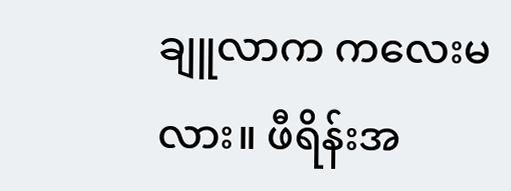ချူလာက ကလေးမလား။ ဖီရိန်းအ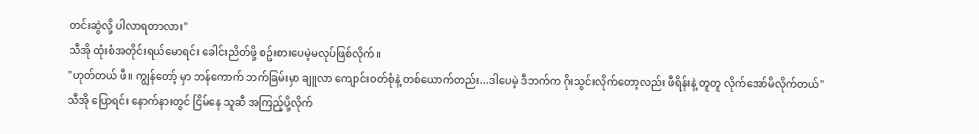တင်းဆွဲလို့ ပါလာရတာလား"
သီအို ထုံးစံအတိုင်းရယ်မောရင်း ခေါင်းညိတ်ဖို့ စဥ်းစားပေမဲ့မလုပ်ဖြစ်လိုက်။
"ဟုတ်တယ် ဖီ။ ကျွန်တော့် မှာ ဘန်ကောက် ဘက်ခြမ်းမှာ ချူလာ ကျောင်းဝတ်စုံနဲ့ တစ်ယောက်တည်း...ဒါပေမဲ့ ဒီဘက်က ဂိုးသွင်းလိုက်တော့လည်း ဖီရိန်းနဲ့ တူတူ လိုက်အော်မိလိုက်တယ်"
သီအို ပြောရင်း နောက်နားတွင် ငြိမ်နေ သူဆီ အကြည့်ပို့လိုက်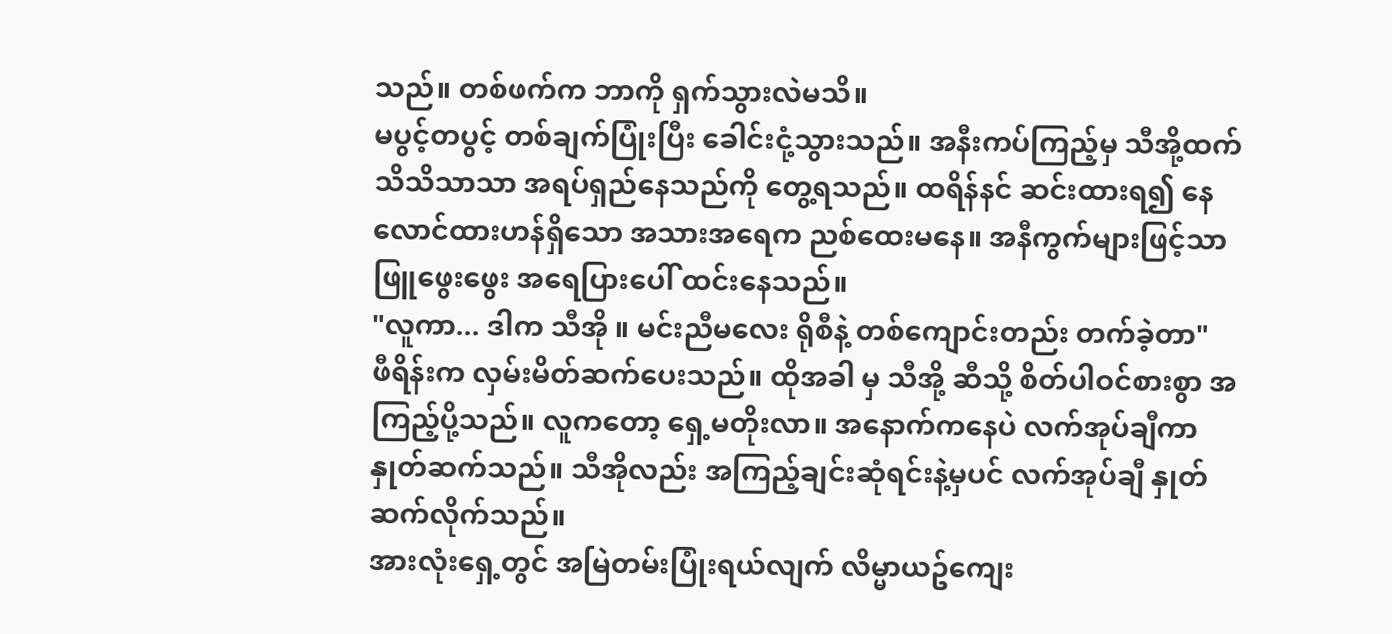သည်။ တစ်ဖက်က ဘာကို ရှက်သွားလဲမသိ။
မပွင့်တပွင့် တစ်ချက်ပြုံးပြီး ခေါင်းငုံ့သွားသည်။ အနီးကပ်ကြည့်မှ သီအို့ထက် သိသိသာသာ အရပ်ရှည်နေသည်ကို တွေ့ရသည်။ ထရိန်နင် ဆင်းထားရ၍ နေလောင်ထားဟန်ရှိသော အသားအရေက ညစ်ထေးမနေ။ အနီကွက်များဖြင့်သာ ဖြူဖွေးဖွေး အရေပြားပေါ် ထင်းနေသည်။
"လူကာ... ဒါက သီအို ။ မင်းညီမလေး ရိုစီနဲ့ တစ်ကျောင်းတည်း တက်ခဲ့တာ"
ဖီရိန်းက လှမ်းမိတ်ဆက်ပေးသည်။ ထိုအခါ မှ သီအို့ ဆီသို့ စိတ်ပါဝင်စားစွာ အကြည့်ပို့သည်။ လူကတော့ ရှေ့မတိုးလာ။ အနောက်ကနေပဲ လက်အုပ်ချီကာ နှုတ်ဆက်သည်။ သီအိုလည်း အကြည့်ချင်းဆုံရင်းနဲ့မှပင် လက်အုပ်ချီ နှုတ်ဆက်လိုက်သည်။
အားလုံးရှေ့တွင် အမြဲတမ်းပြုံးရယ်လျက် လိမ္မာယဥ်ကျေး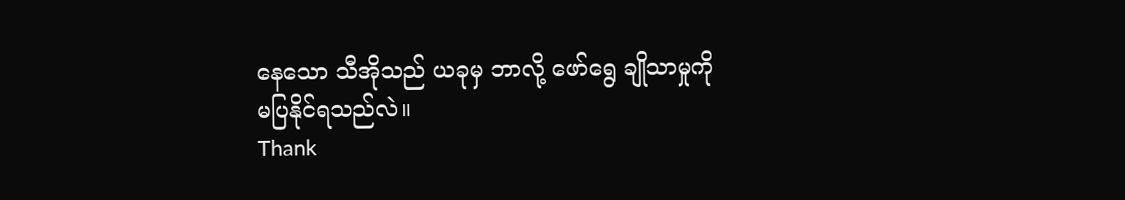နေသော သီအိုသည် ယခုမှ ဘာလို့ ဖော်ရွေ ချိုသာမှုကို မပြနိုင်ရသည်လဲ။
Thank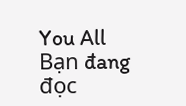You All
Bạn đang đọc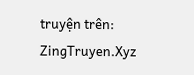truyện trên: ZingTruyen.Xyz